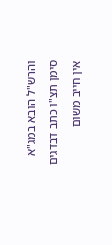והרש"ל הובא במג"א סימן תצ"ו כתב דבדגים אין חייב משום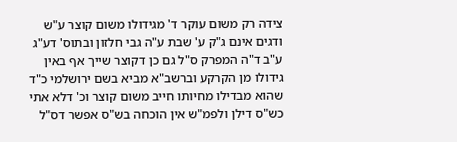צידה רק משום עוקר ד' מגידולו משום קוצר ע"ש ודגים אינם ג"ק ע' שבת ע"ה גבי חלזון ובתוס' דע"ג ע"ב ד"ה המפרק ס"ל גם כן דקוצר שייך אף באין גידולו מן הקרקע וברשב"א מביא בשם ירושלמי כ"ד שהוא מבדילו מחיותו חייב משום קוצר וכ' דלא אתי כש"ס דילן ולפמ"ש אין הוכחה בש"ס אפשר דס"ל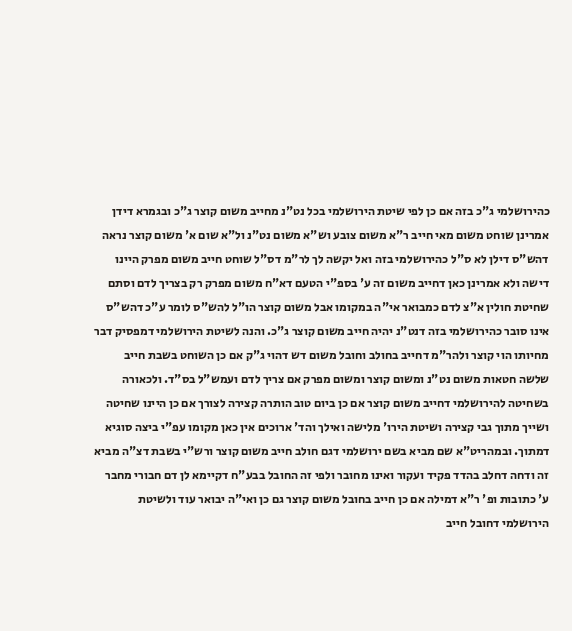כהירושלמי ג"כ בזה אם כן לפי שיטת הירושלמי בכל נט"נ מחייב משום קוצר ג"כ ובגמרא דידן אמרינן שוחט משום מאי חייב ר"א משום צובע וש"א משום נט"נ ול"א שום א' משום קוצר נראה דהש"ס דילן לא ס"ל כהירושלמי בזה ואל יקשה לך לר"מ דס"ל שוחט חייב משום מפרק היינו דישה ולא אמרינן כאן דחייב משום זה ע' בספ"י הטעם דא"ח משום מפרק רק בצריך לדם וסתם שחיטת חולין א"צ לדם כמבואר אי"ה במקומו אבל משום קוצר הו"ל להש"ס לומר ע"כ דהש"ס אינו סובר כהירושלמי בזה דנט"נ יהיה חייב משום קוצר ג"כ. והנה לשיטת הירושלמי דמפסיק דבר מחיותו הוי קוצר ולהר"מ דחייב בחולב וחובל משום דש דהוי ג"ק אם כן השוחט בשבת חייב שלשה חטאות משום נט"נ ומשום קוצר ומשום מפרק אם צריך לדם ועמש"ל בס"ד. ולכאורה בשחיטה להירושלמי דחייב משום קוצר אם כן ביום טוב הותרה קצירה לצורך אם כן היינו שחיטה ושייך מתוך גבי קצירה ושיטת הירו' מלישה ואילך והד' ארוכים אין כאן מקומו עפ"י ביצה סוגיא דמתוך. ובמהריט"א שם מביא בשם ירושלמי דגם חולב חייב משום קוצר ורש"י בשבת דצ"ה מביא זה ודחה דחלב בהדד פקיד ועקור ואינו מחובר ולפי זה החובל בבע"ח דקיימא לן דם חבורי מחבר ע' כתובות ופ' ר"א דמילה אם כן חייב בחובל משום קוצר גם כן ואי"ה יבואר עוד ולשיטת הירושלמי דחובל חייב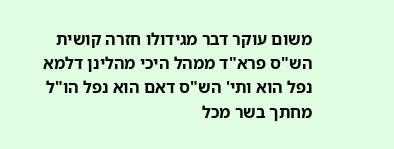משום עוקר דבר מגידולו חזרה קושית הש"ס פרא"ד ממהל היכי מהלינן דלמא נפל הוא ותי' הש"ס דאם הוא נפל הו"ל מחתך בשר מכל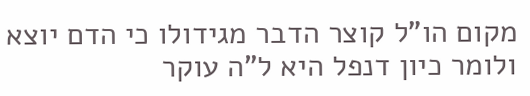מקום הו"ל קוצר הדבר מגידולו כי הדם יוצא ולומר כיון דנפל היא ל"ה עוקר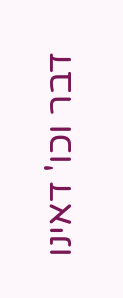דבר וכו' דאינו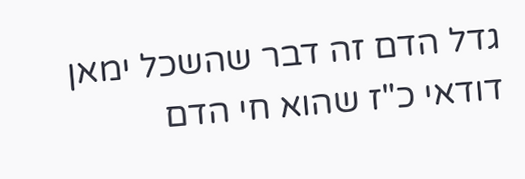גדל הדם זה דבר שהשכל ימאן דודאי כ"ז שהוא חי הדם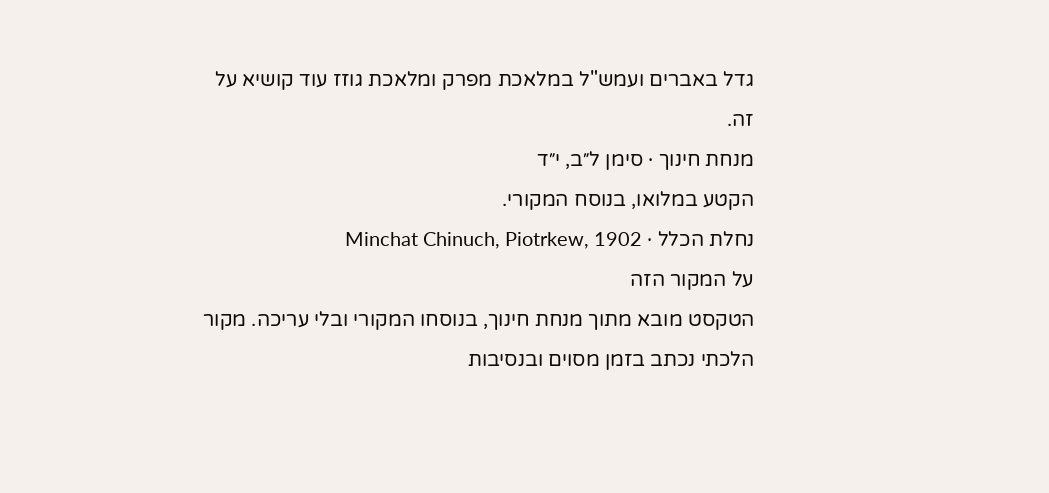גדל באברים ועמש"ל במלאכת מפרק ומלאכת גוזז עוד קושיא על זה.
מנחת חינוך · סימן ל״ב, י״ד
הקטע במלואו, בנוסח המקורי.
נחלת הכלל · Minchat Chinuch, Piotrkew, 1902
על המקור הזה
הטקסט מובא מתוך מנחת חינוך, בנוסחו המקורי ובלי עריכה. מקור הלכתי נכתב בזמן מסוים ובנסיבות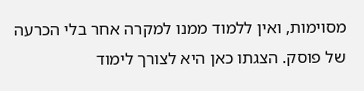מסוימות, ואין ללמוד ממנו למקרה אחר בלי הכרעה של פוסק. הצגתו כאן היא לצורך לימוד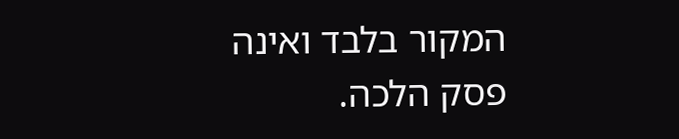המקור בלבד ואינה פסק הלכה.